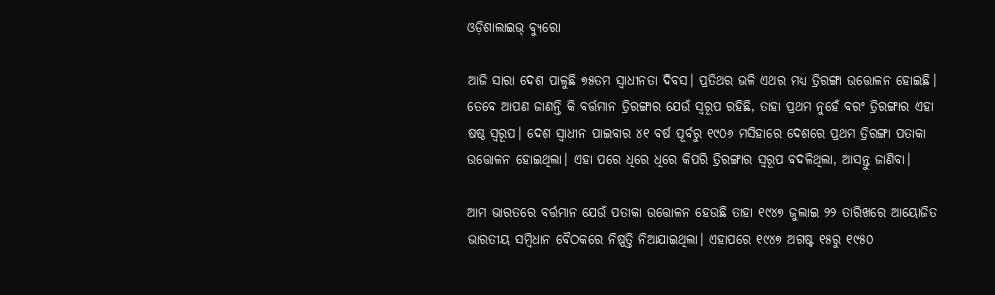ଓଡ଼ିଶାଲାଇଭ୍ ବ୍ୟୁରୋ

ଆଜି ସାରା ଦେଶ ପାଳୁଛି ୭୫ତମ ସ୍ୱାଧୀନତା ଦିବସ। ପ୍ରତିଥର ଭଳି ଏଥର ମଧ୍ୟ ତ୍ରିରଙ୍ଗା ଉତ୍ତୋଳନ ହୋଇଛି। ତେବେ ଆପଣ ଜାଣନ୍ତି କି ବର୍ତ୍ତମାନ ତ୍ରିରଙ୍ଗାର ଯେଉଁ ସ୍ୱରୂପ ରହିଛି, ତାହା ପ୍ରଥମ ନୁହେଁ ବରଂ ତ୍ରିରଙ୍ଗାର ଏହା ଷଷ୍ଠ ସ୍ୱରୂପ। ଦେଶ ସ୍ୱାଧୀନ ପାଇବାର ୪୧ ବର୍ଷ ପୂର୍ବରୁ ୧୯୦୬ ମସିହାରେ ଦେଶରେ ପ୍ରଥମ ତ୍ରିରଙ୍ଗା ପତାକା ଉତ୍ତୋଳନ ହୋଇଥିଲା। ଏହା ପରେ ଧିରେ ଧିରେ କିପରି ତ୍ରିରଙ୍ଗାର ସ୍ୱରୂପ ବଦଳିଥିଲା, ଆସନ୍ତୁ ଜାଣିବା।

ଆମ ଭାରତରେ ବର୍ତ୍ତମାନ ଯେଉଁ ପତାକା ଉତ୍ତୋଳନ ହେଉଛି ତାହା ୧୯୪୭ ଜୁଲାଇ ୨୨ ତାରିଖରେ ଆୟୋଜିତ ଭାରତୀୟ ସମ୍ବିଧାନ ବୈଠକରେ ନିଷ୍ପତ୍ତି ନିଆଯାଇଥିଲା। ଏହାପରେ ୧୯୪୭ ଅଗଷ୍ଟ ୧୫ରୁ ୧୯୫୦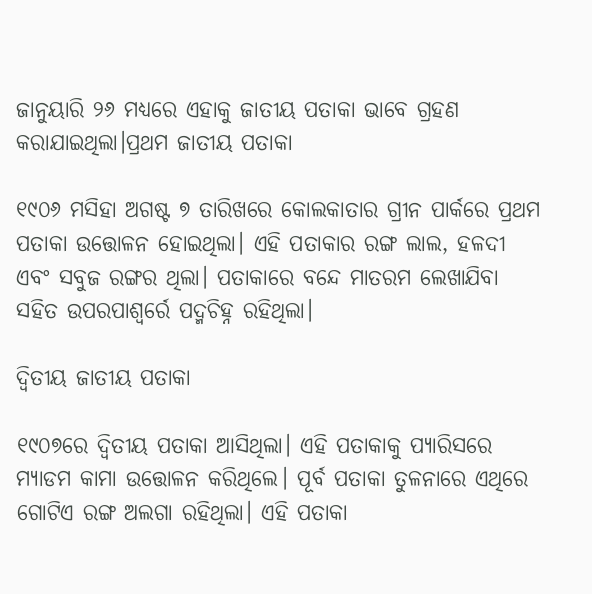ଜାନୁୟାରି ୨୬ ମଧ୍ୟରେ ଏହାକୁ ଜାତୀୟ ପତାକା ଭାବେ ଗ୍ରହଣ କରାଯାଇଥିଲା।ପ୍ରଥମ ଜାତୀୟ ପତାକା

୧୯୦୬ ମସିହା ଅଗଷ୍ଟ ୭ ତାରିଖରେ କୋଲକାତାର ଗ୍ରୀନ ପାର୍କରେ ପ୍ରଥମ ପତାକା ଉତ୍ତୋଳନ ହୋଇଥିଲା। ଏହି ପତାକାର ରଙ୍ଗ ଲାଲ, ହଳଦୀ ଏବଂ ସବୁଜ ରଙ୍ଗର ଥିଲା। ପତାକାରେ ବନ୍ଦେ ମାତରମ ଲେଖାଯିବା ସହିତ ଉପରପାଶ୍ୱର୍ରେ ପଦ୍ମଚିହ୍ନ ରହିଥିଲା।

ଦ୍ୱିତୀୟ ଜାତୀୟ ପତାକା

୧୯୦୭ରେ ଦ୍ୱିତୀୟ ପତାକା ଆସିଥିଲା। ଏହି ପତାକାକୁ ପ୍ୟାରିସରେ ମ୍ୟାଡମ କାମା ଉତ୍ତୋଳନ କରିଥିଲେ। ପୂର୍ବ ପତାକା ତୁଳନାରେ ଏଥିରେ ଗୋଟିଏ ରଙ୍ଗ ଅଲଗା ରହିଥିଲା। ଏହି ପତାକା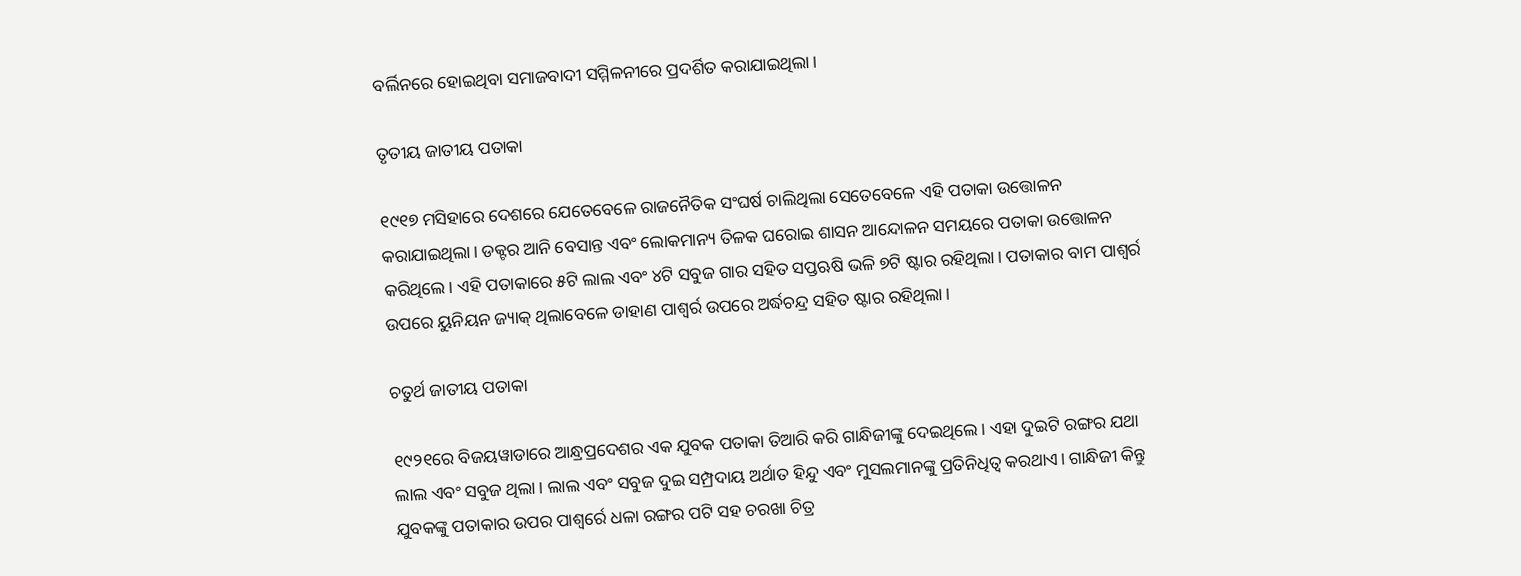ବର୍ଲିନରେ ହୋଇଥିବା ସମାଜବାଦୀ ସମ୍ମିଳନୀରେ ପ୍ରଦର୍ଶିତ କରାଯାଇଥିଲା।

ତୃତୀୟ ଜାତୀୟ ପତାକା

୧୯୧୭ ମସିହାରେ ଦେଶରେ ଯେତେବେଳେ ରାଜନୈତିକ ସଂଘର୍ଷ ଚାଲିଥିଲା ସେତେବେଳେ ଏହି ପତାକା ଉତ୍ତୋଳନ କରାଯାଇଥିଲା। ଡକ୍ଟର ଆନି ବେସାନ୍ତ ଏବଂ ଲୋକମାନ୍ୟ ତିଳକ ଘରୋଇ ଶାସନ ଆନ୍ଦୋଳନ ସମୟରେ ପତାକା ଉତ୍ତୋଳନ କରିଥିଲେ। ଏହି ପତାକାରେ ୫ଟି ଲାଲ ଏବଂ ୪ଟି ସବୁଜ ଗାର ସହିତ ସପ୍ତଋଷି ଭଳି ୭ଟି ଷ୍ଟାର ରହିଥିଲା। ପତାକାର ବାମ ପାଶ୍ୱର୍ର ଉପରେ ୟୁନିୟନ ଜ୍ୟାକ୍ ଥିଲାବେଳେ ଡାହାଣ ପାଶ୍ୱର୍ର ଉପରେ ଅର୍ଦ୍ଧଚନ୍ଦ୍ର ସହିତ ଷ୍ଟାର ରହିଥିଲା।

ଚତୁର୍ଥ ଜାତୀୟ ପତାକା

୧୯୨୧ରେ ବିଜୟୱାଡାରେ ଆନ୍ଧ୍ରପ୍ରଦେଶର ଏକ ଯୁବକ ପତାକା ତିଆରି କରି ଗାନ୍ଧିଜୀଙ୍କୁ ଦେଇଥିଲେ। ଏହା ଦୁଇଟି ରଙ୍ଗର ଯଥା ଲାଲ ଏବଂ ସବୁଜ ଥିଲା। ଲାଲ ଏବଂ ସବୁଜ ଦୁଇ ସମ୍ପ୍ରଦାୟ ଅର୍ଥାତ ହିନ୍ଦୁ ଏବଂ ମୁସଲମାନଙ୍କୁ ପ୍ରତିନିଧିତ୍ୱ କରଥାଏ। ଗାନ୍ଧିଜୀ କିନ୍ତୁ ଯୁବକଙ୍କୁ ପତାକାର ଉପର ପାଶ୍ୱର୍ରେ ଧଳା ରଙ୍ଗର ପଟି ସହ ଚରଖା ଚିତ୍ର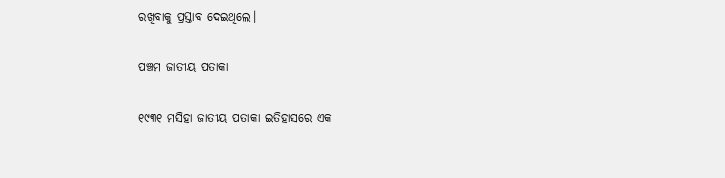ରଖିବାକୁ ପ୍ରସ୍ତାବ ଦେଇଥିଲେ।

ପଞ୍ଚମ ଜାତୀୟ ପତାକା

୧୯୩୧ ମସିହା ଜାତୀୟ ପତାକା ଇତିହାସରେ ଏକ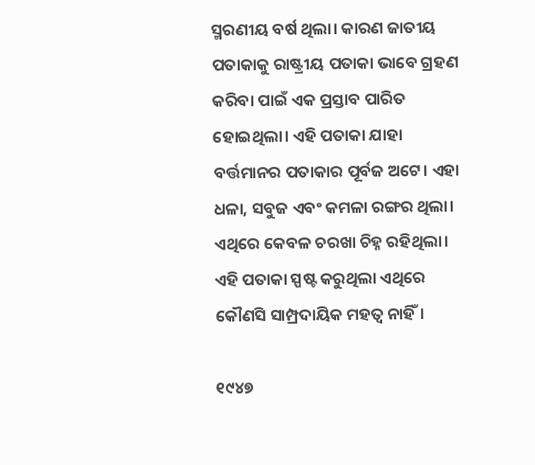ସ୍ମରଣୀୟ ବର୍ଷ ଥିଲା। କାରଣ ଜାତୀୟ ପତାକାକୁ ରାଷ୍ଟ୍ରୀୟ ପତାକା ଭାବେ ଗ୍ରହଣ କରିବା ପାଇଁ ଏକ ପ୍ରସ୍ତାବ ପାରିତ ହୋଇଥିଲା। ଏହି ପତାକା ଯାହା ବର୍ତ୍ତମାନର ପତାକାର ପୂର୍ବଜ ଅଟେ। ଏହା ଧଳା, ସବୁଜ ଏବଂ କମଳା ରଙ୍ଗର ଥିଲା। ଏଥିରେ କେବଳ ଚରଖା ଚିହ୍ନ ରହିଥିଲା। ଏହି ପତାକା ସ୍ପଷ୍ଟ କରୁଥିଲା ଏଥିରେ କୌଣସି ସାମ୍ପ୍ରଦାୟିକ ମହତ୍ୱ ନାହିଁ।

୧୯୪୭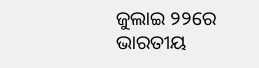ଜୁଲାଇ ୨୨ରେ ଭାରତୀୟ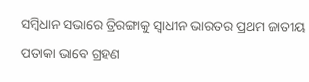ସମ୍ବିଧାନ ସଭାରେ ତ୍ରିରଙ୍ଗାକୁ ସ୍ୱାଧୀନ ଭାରତର ପ୍ରଥମ ଜାତୀୟ ପତାକା ଭାବେ ଗ୍ରହଣ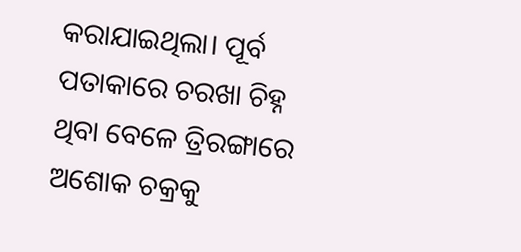କରାଯାଇଥିଲା। ପୂର୍ବ ପତାକାରେ ଚରଖା ଚିହ୍ନ ଥିବା ବେଳେ ତ୍ରିରଙ୍ଗାରେ ଅଶୋକ ଚକ୍ରକୁ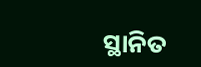ସ୍ଥାନିତ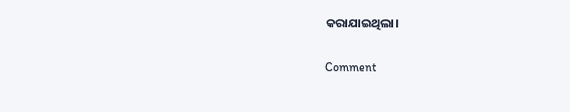କରାଯାଇଥିଲା।

Comment